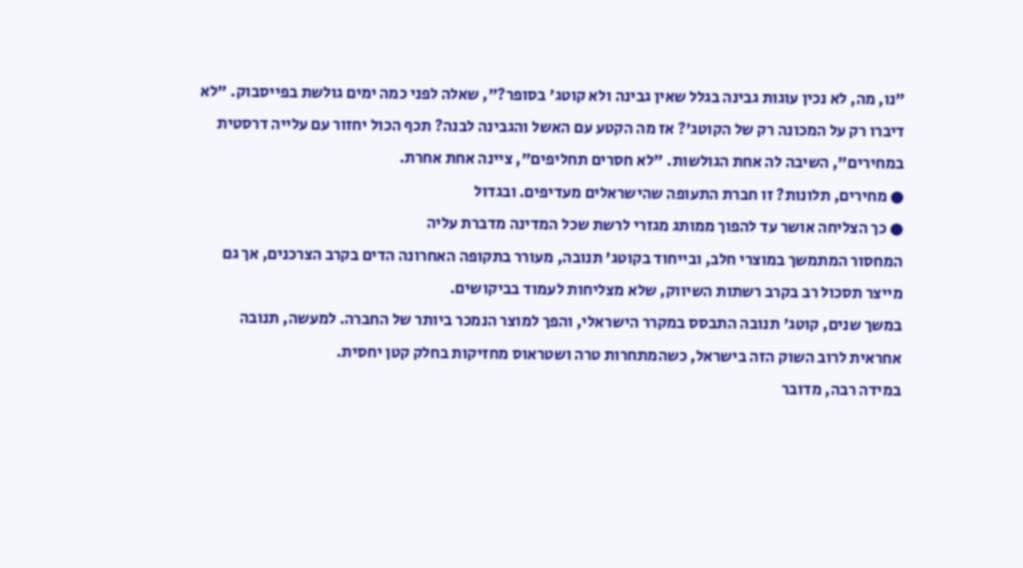"נו, מה, לא נכין עוגות גבינה בגלל שאין גבינה ולא קוטג' בסופר?", שאלה לפני כמה ימים גולשת בפייסבוק. "לא דיברו רק על המכונה רק של הקוטג'? אז מה הקטע עם האשל והגבינה לבנה? תכף הכול יחזור עם עלייה דרסטית במחירים", השיבה לה אחת הגולשות. "לא חסרים תחליפים", ציינה אחת אחרת.
● מחירים, תלונות? זו חברת התעופה שהישראלים מעדיפים. ובגדול
● כך הצליחה אושר עד להפוך ממותג מגזרי לרשת שכל המדינה מדברת עליה
המחסור המתמשך במוצרי חלב, ובייחוד בקוטג' תנובה, מעורר בתקופה האחרונה הדים בקרב הצרכנים, אך גם מייצר תסכול רב בקרב רשתות השיווק, שלא מצליחות לעמוד בביקושים.
במשך שנים, קוטג' תנובה התבסס במקרר הישראלי, והפך למוצר הנמכר ביותר של החברה. למעשה, תנובה אחראית לרוב השוק הזה בישראל, כשהמתחרות טרה ושטראוס מחזיקות בחלק קטן יחסית.
במידה רבה, מדובר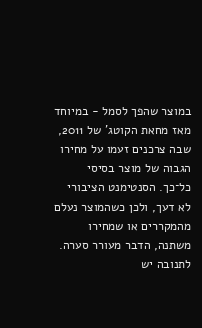במוצר שהפך לסמל - במיוחד מאז מחאת הקוטג' של 2011, שבה צרכנים זעמו על מחירו הגבוה של מוצר בסיסי כל־כך. הסנטימנט הציבורי לא דעך, ולכן כשהמוצר נעלם מהמקררים או שמחירו משתנה, הדבר מעורר סערה.
לתנובה יש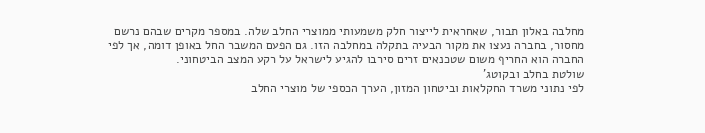מחלבה באלון תבור, שאחראית לייצור חלק משמעותי ממוצרי החלב שלה. במספר מקרים שבהם נרשם מחסור, בחברה נעצו את מקור הבעיה בתקלה במחלבה הזו. גם הפעם המשבר החל באופן דומה, אך לפי החברה הוא החריף משום שטכנאים זרים סירבו להגיע לישראל על רקע המצב הביטחוני.
שולטת בחלב ובקוטג'
לפי נתוני משרד החקלאות וביטחון המזון, הערך הכספי של מוצרי החלב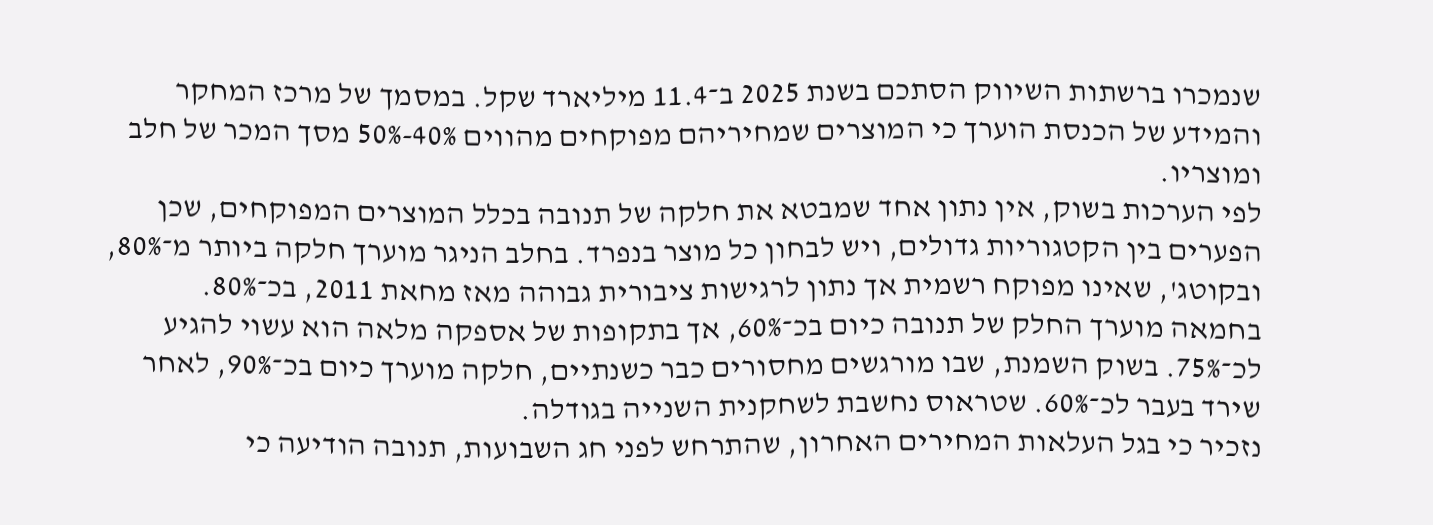שנמכרו ברשתות השיווק הסתכם בשנת 2025 ב־11.4 מיליארד שקל. במסמך של מרכז המחקר והמידע של הכנסת הוערך כי המוצרים שמחיריהם מפוקחים מהווים 40%-50% מסך המכר של חלב ומוצריו.
לפי הערכות בשוק, אין נתון אחד שמבטא את חלקה של תנובה בכלל המוצרים המפוקחים, שכן הפערים בין הקטגוריות גדולים, ויש לבחון כל מוצר בנפרד. בחלב הניגר מוערך חלקה ביותר מ־80%, ובקוטג', שאינו מפוקח רשמית אך נתון לרגישות ציבורית גבוהה מאז מחאת 2011, בכ־80%.
בחמאה מוערך החלק של תנובה כיום בכ־60%, אך בתקופות של אספקה מלאה הוא עשוי להגיע לכ־75%. בשוק השמנת, שבו מורגשים מחסורים כבר כשנתיים, חלקה מוערך כיום בכ־90%, לאחר שירד בעבר לכ־60%. שטראוס נחשבת לשחקנית השנייה בגודלה.
נזכיר כי בגל העלאות המחירים האחרון, שהתרחש לפני חג השבועות, תנובה הודיעה כי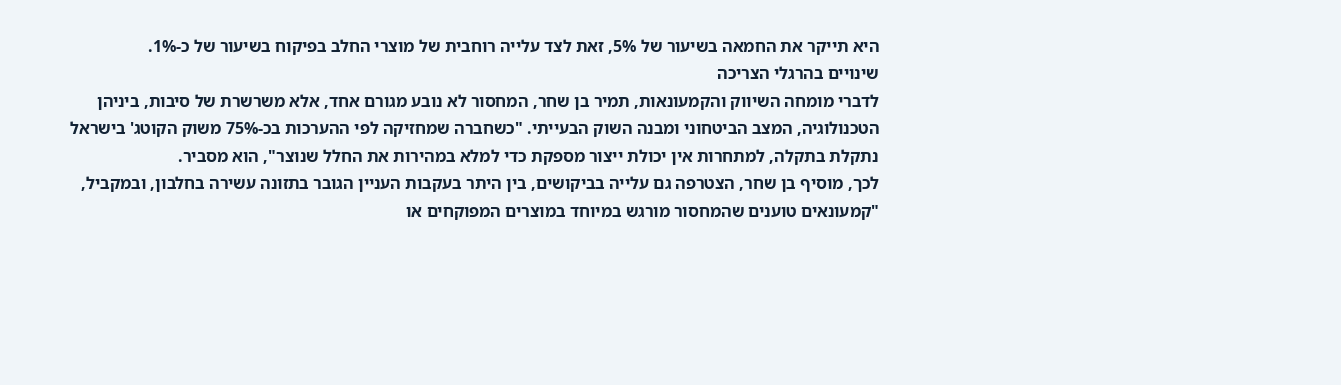היא תייקר את החמאה בשיעור של 5%, זאת לצד עלייה רוחבית של מוצרי החלב בפיקוח בשיעור של כ-1%.
שינויים בהרגלי הצריכה
לדברי מומחה השיווק והקמעונאות, תמיר בן שחר, המחסור לא נובע מגורם אחד, אלא משרשרת של סיבות, ביניהן הטכנולוגיה, המצב הביטחוני ומבנה השוק הבעייתי. "כשחברה שמחזיקה לפי ההערכות בכ-75% משוק הקוטג' בישראל נתקלת בתקלה, למתחרות אין יכולת ייצור מספקת כדי למלא במהירות את החלל שנוצר", הוא מסביר.
לכך, מוסיף בן שחר, הצטרפה גם עלייה בביקושים, בין היתר בעקבות העניין הגובר בתזונה עשירה בחלבון, ובמקביל, "קמעונאים טוענים שהמחסור מורגש במיוחד במוצרים המפוקחים או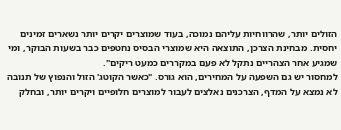הזולים יותר, שהרווחיות עליהם נמוכה, בעוד שמוצרים יקרים יותר נשארים זמינים יחסית. מבחינת הצרכן, התוצאה היא שמוצרי הבסיס נחטפים כבר בשעות הבוקר, ומי שמגיע אחר הצהריים נתקל לא פעם במקררים כמעט ריקים".
למחסור יש גם השפעה על המחירים, הוא גורס. "כאשר הקוטג' הזול והנפוץ של תנובה לא נמצא על המדף, הצרכנים נאלצים לעבור למוצרים חלופיים ויקרים יותר, ובחלק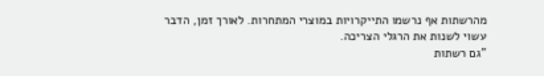מהרשתות אף נרשמו התייקרויות במוצרי המתחרות. לאורך זמן, הדבר עשוי לשנות את הרגלי הצריכה.
"גם רשתות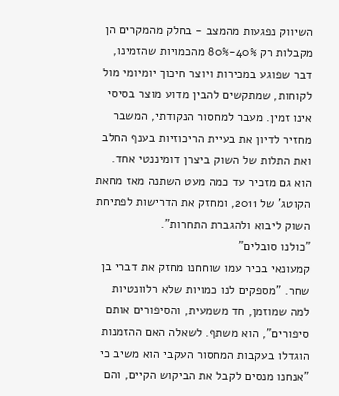השיווק נפגעות מהמצב - בחלק מהמקרים הן מקבלות רק 40%-80% מהכמויות שהזמינו, דבר שפוגע במכירות ויוצר חיכוך יומיומי מול לקוחות, שמתקשים להבין מדוע מוצר בסיסי אינו זמין. מעבר למחסור הנקודתי, המשבר מחזיר לדיון את בעיית הריכוזיות בענף החלב ואת התלות של השוק ביצרן דומיננטי אחד. הוא גם מזכיר עד כמה מעט השתנה מאז מחאת הקוטג' של 2011, ומחזק את הדרישות לפתיחת השוק ליבוא ולהגברת התחרות".
"כולנו סובלים"
קמעונאי בכיר עמו שוחחנו מחזק את דברי בן שחר. "מספקים לנו כמויות שלא רלוונטיות למה שמוזמן, חד משמעית, והסיפורים אותם סיפורים", הוא משתף. לשאלה האם ההזמנות הוגדלו בעקבות המחסור העקבי הוא משיב כי "אנחנו מנסים לקבל את הביקוש הקיים, והם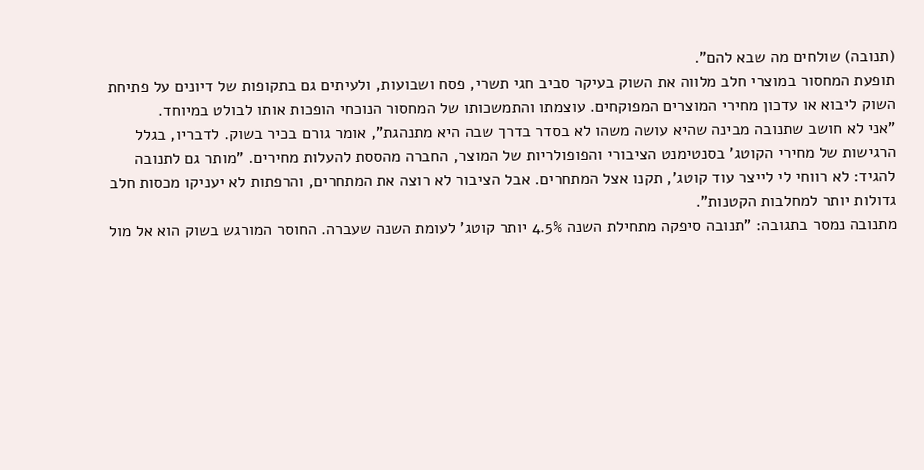(תנובה) שולחים מה שבא להם".
תופעת המחסור במוצרי חלב מלווה את השוק בעיקר סביב חגי תשרי, פסח ושבועות, ולעיתים גם בתקופות של דיונים על פתיחת השוק ליבוא או עדכון מחירי המוצרים המפוקחים. עוצמתו והתמשכותו של המחסור הנוכחי הופכות אותו לבולט במיוחד.
"אני לא חושב שתנובה מבינה שהיא עושה משהו לא בסדר בדרך שבה היא מתנהגת", אומר גורם בכיר בשוק. לדבריו, בגלל הרגישות של מחירי הקוטג' בסנטימנט הציבורי והפופולריות של המוצר, החברה מהססת להעלות מחירים. "מותר גם לתנובה להגיד: לא רווחי לי לייצר עוד קוטג', תקנו אצל המתחרים. אבל הציבור לא רוצה את המתחרים, והרפתות לא יעניקו מכסות חלב גדולות יותר למחלבות הקטנות".
מתנובה נמסר בתגובה: "תנובה סיפקה מתחילת השנה 4.5% יותר קוטג' לעומת השנה שעברה. החוסר המורגש בשוק הוא אל מול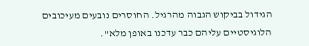הגידול בביקוש הגבוה מהרגיל. החוסרים נובעים מעיכובים הלוגיסטיים עליהם כבר עדכנו באופן מלא".